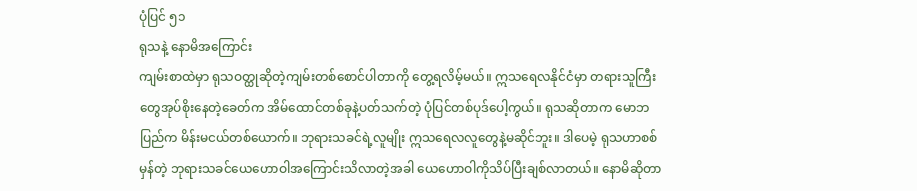ပုံပြင် ၅၁
ရုသနဲ့ နောမိအကြောင်း
ကျမ်းစာထဲမှာ ရုသဝတ္ထုဆိုတဲ့ကျမ်းတစ်စောင်ပါတာကို တွေ့ရလိမ့်မယ်။ ဣသရေလနိုင်ငံမှာ တရားသူကြီးတွေအုပ်စိုးနေတဲ့ခေတ်က အိမ်ထောင်တစ်ခုနဲ့ပတ်သက်တဲ့ ပုံပြင်တစ်ပုဒ်ပေါ့ကွယ်။ ရုသဆိုတာက မောဘပြည်က မိန်းမငယ်တစ်ယောက်။ ဘုရားသခင်ရဲ့လူမျိုး ဣသရေလလူတွေနဲ့မဆိုင်ဘူး။ ဒါပေမဲ့ ရုသဟာစစ်မှန်တဲ့ ဘုရားသခင်ယေဟောဝါအကြောင်းသိလာတဲ့အခါ ယေဟောဝါကိုသိပ်ပြီးချစ်လာတယ်။ နောမိဆိုတာ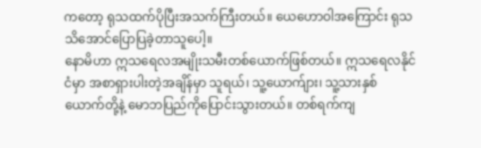ကတော့ ရုသထက်ပိုပြီးအသက်ကြီးတယ်။ ယေဟောဝါအကြောင်း ရုသသိအောင်ပြောပြခဲ့တာသူပေါ့။
နောမိဟာ ဣသရေလအမျိုးသမီးတစ်ယောက်ဖြစ်တယ်။ ဣသရေလနိုင်ငံမှာ အစာရှားပါးတဲ့အချိန်မှာ သူရယ်၊ သူ့ယောက်ျား၊ သူ့သားနှစ်ယောက်တို့နဲ့ မောဘပြည်ကိုပြောင်းသွားတယ်။ တစ်ရက်ကျ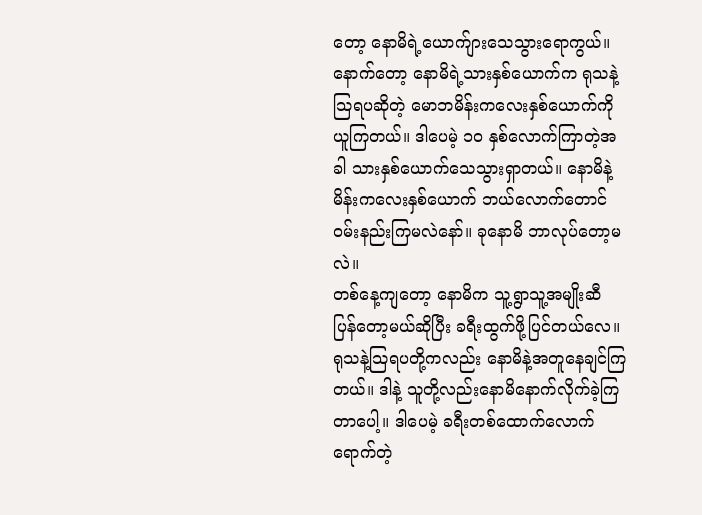တော့ နောမိရဲ့ယောက်ျားသေသွားရောကွယ်။ နောက်တော့ နောမိရဲ့သားနှစ်ယောက်က ရုသနဲ့သြရပဆိုတဲ့ မောဘမိန်းကလေးနှစ်ယောက်ကိုယူကြတယ်။ ဒါပေမဲ့ ၁၀ နှစ်လောက်ကြာတဲ့အခါ သားနှစ်ယောက်သေသွားရှာတယ်။ နောမိနဲ့မိန်းကလေးနှစ်ယောက် ဘယ်လောက်တောင်ဝမ်းနည်းကြမလဲနော်။ ခုနောမိ ဘာလုပ်တော့မလဲ။
တစ်နေ့ကျတော့ နောမိက သူ့ရွာသူ့အမျိုးဆီ ပြန်တော့မယ်ဆိုပြီး ခရီးထွက်ဖို့ပြင်တယ်လေ။ ရုသနဲ့သြရပတို့ကလည်း နောမိနဲ့အတူနေချင်ကြတယ်။ ဒါနဲ့ သူတို့လည်းနောမိနောက်လိုက်ခဲ့ကြတာပေါ့။ ဒါပေမဲ့ ခရီးတစ်ထောက်လောက်ရောက်တဲ့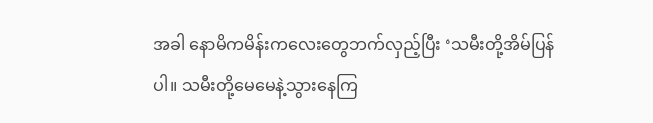အခါ နောမိကမိန်းကလေးတွေဘက်လှည့်ပြီး ‘သမီးတို့အိမ်ပြန်ပါ။ သမီးတို့မေမေနဲ့သွားနေကြ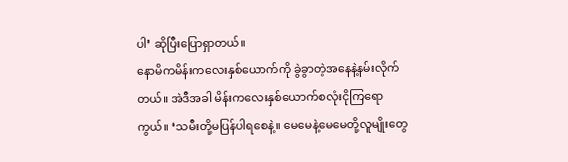ပါ’ ဆိုပြီးပြောရှာတယ်။
နောမိကမိန်းကလေးနှစ်ယောက်ကို ခွဲခွာတဲ့အနေနဲ့နမ်းလိုက်တယ်။ အဲဒီအခါ မိန်းကလေးနှစ်ယောက်စလုံးငိုကြရောကွယ်။ ‘သမီးတို့မပြန်ပါရစေနဲ့။ မေမေနဲ့မေမေတို့လူမျိုးတွေ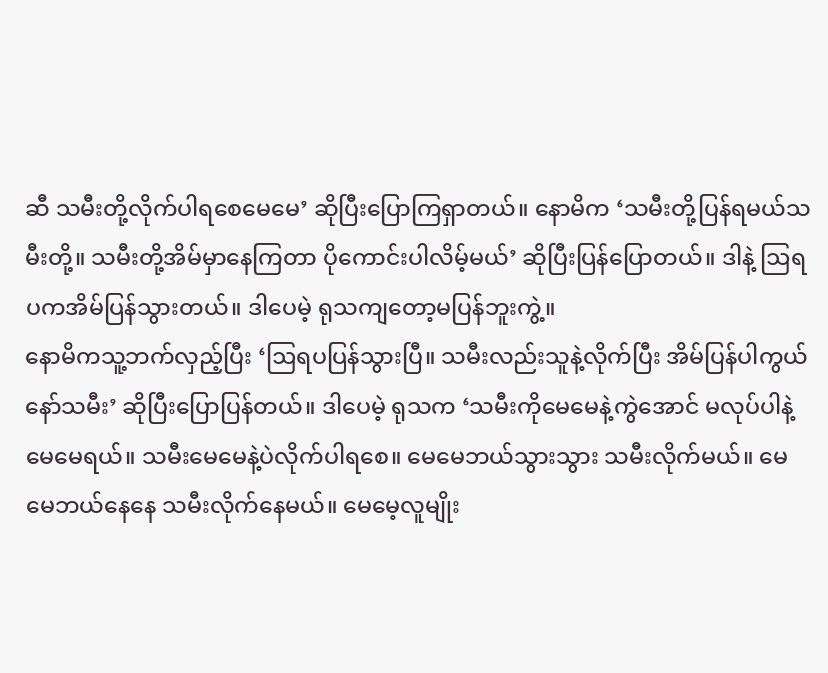ဆီ သမီးတို့လိုက်ပါရစေမေမေ’ ဆိုပြီးပြောကြရှာတယ်။ နောမိက ‘သမီးတို့ပြန်ရမယ်သမီးတို့။ သမီးတို့အိမ်မှာနေကြတာ ပိုကောင်းပါလိမ့်မယ်’ ဆိုပြီးပြန်ပြောတယ်။ ဒါနဲ့ ဩရပကအိမ်ပြန်သွားတယ်။ ဒါပေမဲ့ ရုသကျတော့မပြန်ဘူးကွဲ့။
နောမိကသူ့ဘက်လှည့်ပြီး ‘ဩရပပြန်သွားပြီ။ သမီးလည်းသူနဲ့လိုက်ပြီး အိမ်ပြန်ပါကွယ်နော်သမီး’ ဆိုပြီးပြောပြန်တယ်။ ဒါပေမဲ့ ရုသက ‘သမီးကိုမေမေနဲ့ကွဲအောင် မလုပ်ပါနဲ့မေမေရယ်။ သမီးမေမေနဲ့ပဲလိုက်ပါရစေ။ မေမေဘယ်သွားသွား သမီးလိုက်မယ်။ မေမေဘယ်နေနေ သမီးလိုက်နေမယ်။ မေမေ့လူမျိုး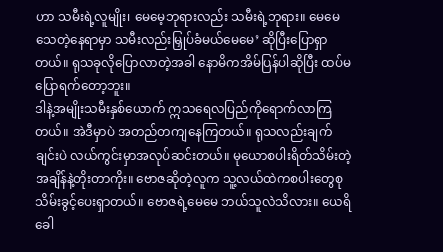ဟာ သမီးရဲ့လူမျိုး၊ မေမေ့ဘုရားလည်း သမီးရဲ့ဘုရား။ မေမေသေတဲ့နေရာမှာ သမီးလည်းမြှုပ်ခံမယ်မေမေ’ ဆိုပြီးပြောရှာတယ်။ ရုသခုလိုပြောလာတဲ့အခါ နောမိကအိမ်ပြန်ပါဆိုပြီး ထပ်မပြောရက်တော့ဘူး။
ဒါနဲ့အမျိုးသမီးနှစ်ယောက် ဣသရေလပြည်ကိုရောက်လာကြတယ်။ အဲဒီမှာပဲ အတည်တကျနေကြတယ်။ ရုသလည်းချက်ချင်းပဲ လယ်ကွင်းမှာအလုပ်ဆင်းတယ်။ မုယောစပါးရိတ်သိမ်းတဲ့ အချိန်နဲ့တိုးတာကိုး။ ဗောဇဆိုတဲ့လူက သူ့လယ်ထဲကစပါးတွေစုသိမ်းခွင့်ပေးရှာတယ်။ ဗောဇရဲ့မေမေ ဘယ်သူလဲသိလား။ ယေရိခေါ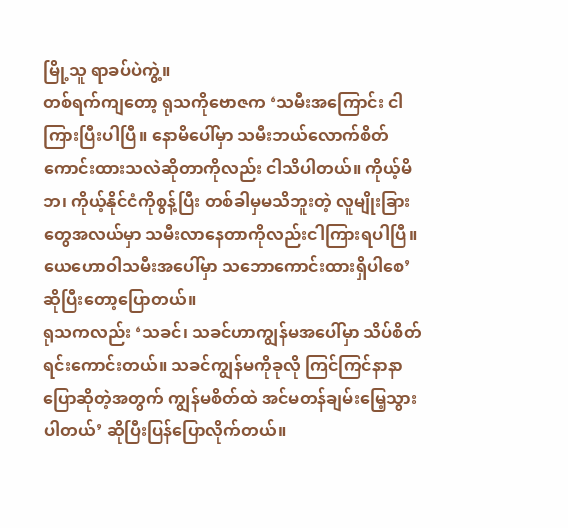မြို့သူ ရာခပ်ပဲကွဲ့။
တစ်ရက်ကျတော့ ရုသကိုဗောဇက ‘သမီးအကြောင်း ငါကြားပြီးပါပြီ။ နောမိပေါ်မှာ သမီးဘယ်လောက်စိတ်ကောင်းထားသလဲဆိုတာကိုလည်း ငါသိပါတယ်။ ကိုယ့်မိဘ၊ ကိုယ့်နိုင်ငံကိုစွန့်ပြီး တစ်ခါမှမသိဘူးတဲ့ လူမျိုးခြားတွေအလယ်မှာ သမီးလာနေတာကိုလည်းငါကြားရပါပြီ။ ယေဟောဝါသမီးအပေါ်မှာ သဘောကောင်းထားရှိပါစေ’ ဆိုပြီးတော့ပြောတယ်။
ရုသကလည်း ‘သခင်၊ သခင်ဟာကျွန်မအပေါ်မှာ သိပ်စိတ်ရင်းကောင်းတယ်။ သခင်ကျွန်မကိုခုလို ကြင်ကြင်နာနာပြောဆိုတဲ့အတွက် ကျွန်မစိတ်ထဲ အင်မတန်ချမ်းမြေ့သွားပါတယ်’ ဆိုပြီးပြန်ပြောလိုက်တယ်။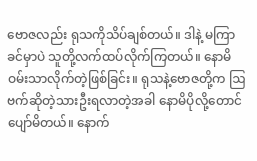ဗောဇလည်း ရုသကိုသိပ်ချစ်တယ်။ ဒါနဲ့ မကြာခင်မှာပဲ သူတို့လက်ထပ်လိုက်ကြတယ်။ နောမိ ဝမ်းသာလိုက်တဲ့ဖြစ်ခြင်း။ ရုသနဲ့ဗောဇတို့က ဩဗက်ဆိုတဲ့သားဦးရလာတဲ့အခါ နောမိပိုလို့တောင်ပျော်မိတယ်။ နောက်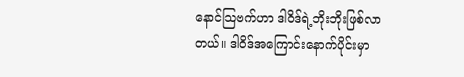နောင်သြဗက်ဟာ ဒါဝိဒ်ရဲ့ဘိုးဘိုးဖြစ်လာတယ်။ ဒါဝိဒ်အကြောင်းနောက်ပိုင်းမှာ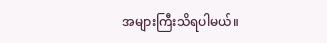အများကြီးသိရပါမယ်။